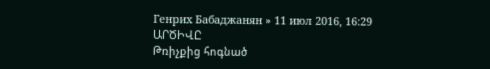Генрих Бабаджанян » 11 июл 2016, 16:29
ԱՐԾԻՎԸ
Թռիչքից հոգնած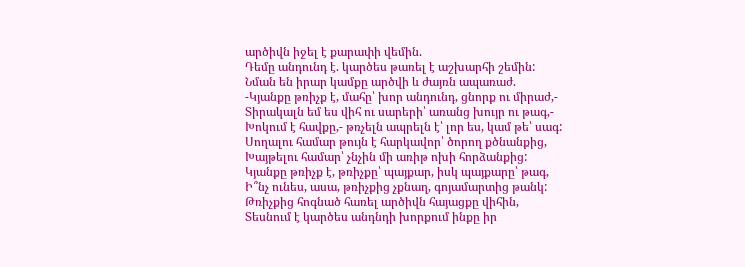արծիվն իջել է քարափի վեմին.
Դեմը անդունդ է. կարծես թառել է աշխարհի շեմին:
Նման են իրար կամքը արծվի և ժայռն ապառաժ.
-Կյանքը թռիչք է, մահը՝ խոր անդունդ, ցնորք ու միրաժ,-
Տիրակալն եմ ես վիհ ու սարերի՝ առանց խույր ու թագ,-
Խոկում է հավքը,- թռչելն ապրելն է՝ լոր ես, կամ թե՝ սագ:
Սողալու համար թույն է հարկավոր՝ ծորող քծնանքից,
Խայթելու համար՝ չնչին մի առիթ ոխի հորձանքից:
Կյանքը թռիչք է, թռիչքը՝ պայքար, իսկ պայքարը՝ թագ,
Ի՞նչ ունես, ասա, թռիչքից չքնաղ, գոյամարտից թանկ:
Թռիչքից հոգնած հառել արծիվն հայացքը վիհին,
Տեսնում է կարծես անդնդի խորքում ինքը իր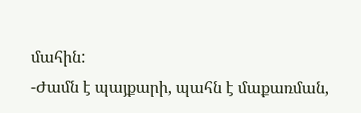մահին:
-Ժամն է պայքարի, պահն է մաքառման,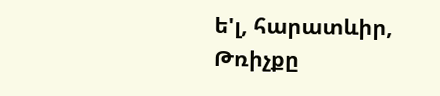ե'լ, հարատևիր,
Թռիչքը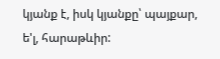կյանք է, իսկ կյանքը՝ պայքար, ե'լ, հարաթևիր: